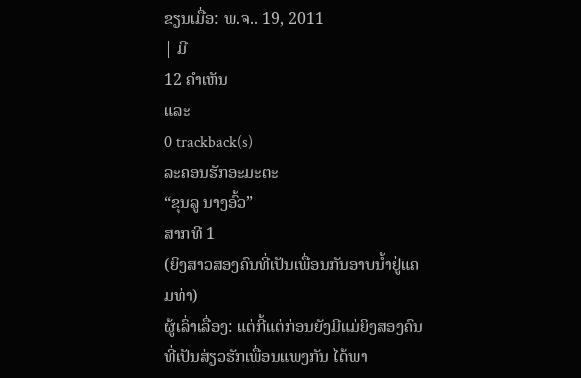ຂຽນເມື່ອ: ພ.ຈ.. 19, 2011
| ມີ
12 ຄຳເຫັນ
ແລະ
0 trackback(s)
ລະຄອນຮັກອະມະຕະ
“ຂຸນລູ ນາງອົ້ວ”
ສາກທີ 1
(ຍິງສາວສອງຄົນທີ່ເປັນເພື່ອນກັນອາບນໍ້າຢູ່ແຄມທ່າ)
ຜູ້ເລົ່າເລື່ອງ: ແຕ່ກີ້ແຕ່ກ່ອນຍັງມີແມ່ຍິງສອງຄົນທີ່ເປັນສ່ຽວຮັກເພື່ອນແພງກັນ ໄດ້ພາ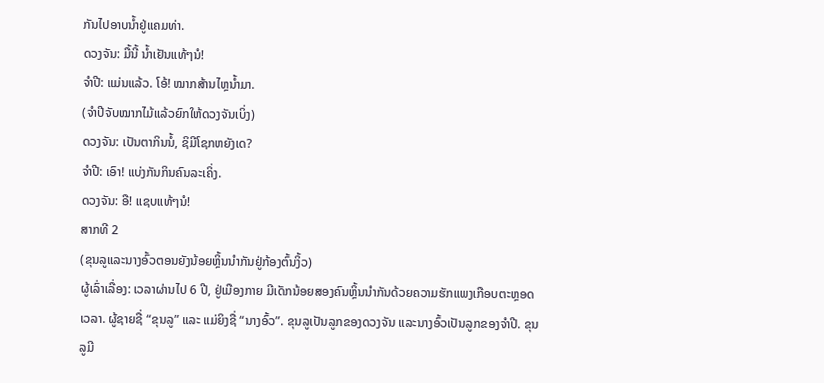ກັນໄປອາບນໍ້າຢູ່ແຄມທ່າ.
ດວງຈັນ: ມື້ນີ້ ນໍ້າເຢັນແທ້ໆນໍ!
ຈໍາປີ: ແມ່ນແລ້ວ. ໂອ້! ໝາກສ້ານໄຫຼນໍ້າມາ.
(ຈຳປີຈັບໝາກໄມ້ແລ້ວຍົກໃຫ້ດວງຈັນເບິ່ງ)
ດວງຈັນ: ເປັນຕາກິນນໍ້, ຊິມີໂຊກຫຍັງເດ?
ຈໍາປີ: ເອົາ! ແບ່ງກັນກິນຄົນລະເຄິ່ງ.
ດວງຈັນ: ອື! ແຊບແທ້ໆນໍ!
ສາກທີ 2
(ຂຸນລູແລະນາງອົ້ວຕອນຍັງນ້ອຍຫຼິ້ນນຳກັນຢູ່ກ້ອງຕົ້ນງິ້ວ)
ຜູ້ເລົ່າເລື່ອງ: ເວລາຜ່ານໄປ 6 ປີ, ຢູ່ເມືອງກາຍ ມີເດັກນ້ອຍສອງຄົນຫຼິ້ນນຳກັນດ້ວຍຄວາມຮັກແພງເກືອບຕະຫຼອດເວລາ. ຜູ້ຊາຍຊື່ “ຂຸນລູ” ແລະ ແມ່ຍິງຊື່ “ນາງອົ້ວ”. ຂຸນລູເປັນລູກຂອງດວງຈັນ ແລະນາງອົ້ວເປັນລູກຂອງຈຳປີ. ຂຸນລູມີ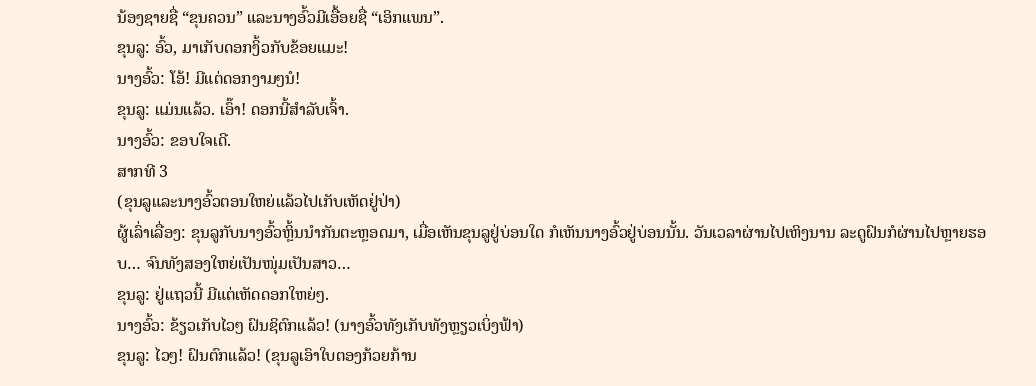ນ້ອງຊາຍຊື່ “ຂຸນຄວນ” ແລະນາງອົ້ວມີເອື້ອຍຊື່ “ເອິກແພນ”.
ຂຸນລູ: ອົ້ວ, ມາເກັບດອກງິ້ວກັບຂ້ອຍແມະ!
ນາງອົ້ວ: ໂອ້! ມີແຕ່ດອກງາມໆນໍ!
ຂຸນລູ: ແມ່ນແລ້ວ. ເອົ໊າ! ດອກນີ້ສຳລັບເຈົ້າ.
ນາງອົ້ວ: ຂອບໃຈເດີ.
ສາກທີ 3
(ຂຸນລູແລະນາງອົ້ວຕອນໃຫຍ່ແລ້ວໄປເກັບເຫັດຢູ່ປ່າ)
ຜູ້ເລົ່າເລື່ອງ: ຂຸນລູກັບນາງອົ້ວຫຼິ້ນນຳກັນຕະຫຼອດມາ, ເມື່ອເຫັນຂຸນລູຢູ່ບ່ອນໃດ ກໍເຫັນນາງອົ້ວຢູ່ບ່ອນນັ້ນ. ວັນເວລາຜ່ານໄປເຫິງນານ ລະດູຝົນກໍຜ່ານໄປຫຼາຍຮອບ… ຈົນທັງສອງໃຫຍ່ເປັນໜຸ່ມເປັນສາວ…
ຂຸນລູ: ຢູ່ແຖວນີ້ ມີແຕ່ເຫັດດອກໃຫຍ່ໆ.
ນາງອົ້ວ: ຂ້ຽວເກັບໄວໆ ຝົນຊິຕົກແລ້ວ! (ນາງອົ້ວທັງເກັບທັງຫຼຽວເບິ່ງຟ້າ)
ຂຸນລູ: ໄວໆ! ຝົນຕົກແລ້ວ! (ຂຸນລູເອົາໃບຕອງກ້ວຍກ້ານ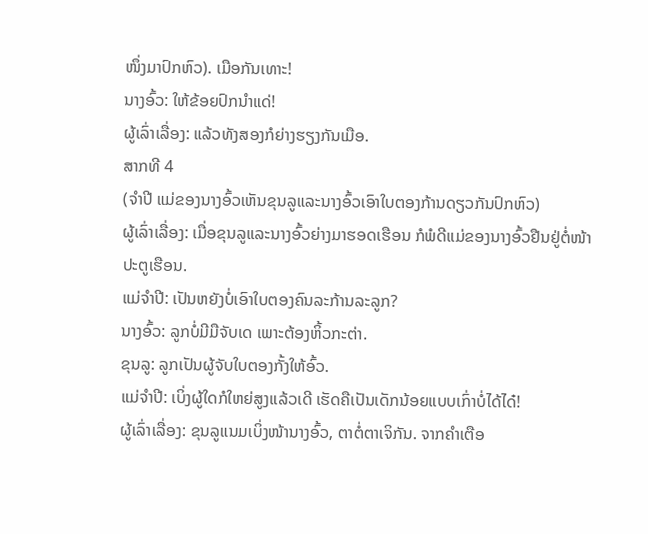ໜຶ່ງມາປົກຫົວ). ເມືອກັນເທາະ!
ນາງອົ້ວ: ໃຫ້ຂ້ອຍປົກນໍາແດ່!
ຜູ້ເລົ່າເລື່ອງ: ແລ້ວທັງສອງກໍຍ່າງຮຽງກັນເມືອ.
ສາກທີ 4
(ຈຳປີ ແມ່ຂອງນາງອົ້ວເຫັນຂຸນລູແລະນາງອົ້ວເອົາໃບຕອງກ້ານດຽວກັນປົກຫົວ)
ຜູ້ເລົ່າເລື່ອງ: ເມື່ອຂຸນລູແລະນາງອົ້ວຍ່າງມາຮອດເຮືອນ ກໍພໍດີແມ່ຂອງນາງອົ້ວຢືນຢູ່ຕໍ່ໜ້າປະຕູເຮືອນ.
ແມ່ຈໍາປີ: ເປັນຫຍັງບໍ່ເອົາໃບຕອງຄົນລະກ້ານລະລູກ?
ນາງອົ້ວ: ລູກບໍ່ມີມືຈັບເດ ເພາະຕ້ອງຫິ້ວກະຕ່າ.
ຂຸນລູ: ລູກເປັນຜູ້ຈັບໃບຕອງກັ້ງໃຫ້ອົ້ວ.
ແມ່ຈໍາປີ: ເບິ່ງຜູ້ໃດກໍໃຫຍ່ສູງແລ້ວເດີ ເຮັດຄືເປັນເດັກນ້ອຍແບບເກົ່າບໍ່ໄດ້ໄດ໋!
ຜູ້ເລົ່າເລື່ອງ: ຂຸນລູແນມເບິ່ງໜ້ານາງອົ້ວ, ຕາຕໍ່ຕາເຈິກັນ. ຈາກຄຳເຕືອ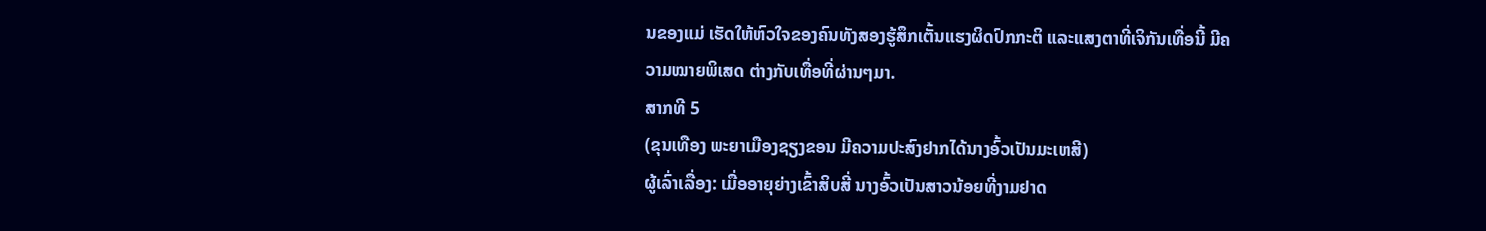ນຂອງແມ່ ເຮັດໃຫ້ຫົວໃຈຂອງຄົນທັງສອງຮູ້ສຶກເຕັ້ນແຮງຜິດປົກກະຕິ ແລະແສງຕາທີ່ເຈິກັນເທື່ອນີ້ ມີຄວາມໝາຍພິເສດ ຕ່າງກັບເທື່ອທີ່ຜ່ານໆມາ.
ສາກທີ 5
(ຂຸນເທືອງ ພະຍາເມືອງຊຽງຂອນ ມີຄວາມປະສົງຢາກໄດ້ນາງອົ້ວເປັນມະເຫສີ)
ຜູ້ເລົ່າເລື່ອງ: ເມື່ອອາຍຸຍ່າງເຂົ້າສິບສີ່ ນາງອົ້ວເປັນສາວນ້ອຍທີ່ງາມຢາດ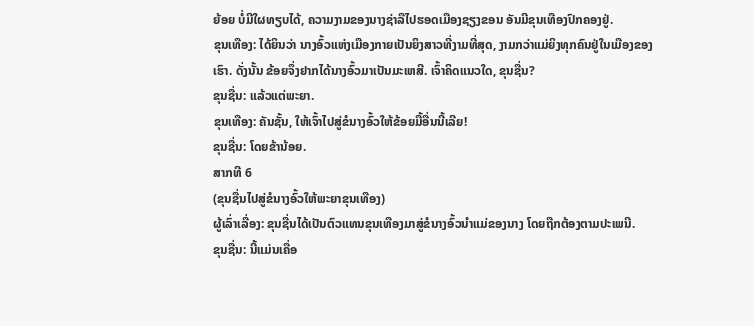ຍ້ອຍ ບໍ່ມີໃຜທຽບໄດ້, ຄວາມງາມຂອງນາງຊ່າລືໄປຮອດເມືອງຊຽງຂອນ ອັນມີຂຸນເທືອງປົກຄອງຢູ່.
ຂຸນເທືອງ: ໄດ້ຍິນວ່າ ນາງອົ້ວແຫ່ງເມືອງກາຍເປັນຍິງສາວທີ່ງາມທີ່ສຸດ, ງາມກວ່າແມ່ຍິງທຸກຄົນຢູ່ໃນເມືອງຂອງເຮົາ. ດັ່ງນັ້ນ ຂ້ອຍຈຶ່ງຢາກໄດ້ນາງອົ້ວມາເປັນມະເຫສີ. ເຈົ້າຄິດແນວໃດ, ຂຸນຊື່ນ?
ຂຸນຊື່ນ: ແລ້ວແຕ່ພະຍາ.
ຂຸນເທືອງ: ຄັນຊັ້ນ, ໃຫ້ເຈົ້າໄປສູ່ຂໍນາງອົ້ວໃຫ້ຂ້ອຍມື້ອື່ນນີ້ເລີຍ!
ຂຸນຊື່ນ: ໂດຍຂ້ານ້ອຍ.
ສາກທີ 6
(ຂຸນຊື່ນໄປສູ່ຂໍນາງອົ້ວໃຫ້ພະຍາຂຸນເທືອງ)
ຜູ້ເລົ່າເລື່ອງ: ຂຸນຊື່ນໄດ້ເປັນຕົວແທນຂຸນເທືອງມາສູ່ຂໍນາງອົ້ວນໍາແມ່ຂອງນາງ ໂດຍຖືກຕ້ອງຕາມປະເພນີ.
ຂຸນຊື່ນ: ນີ້ແມ່ນເຄື່ອ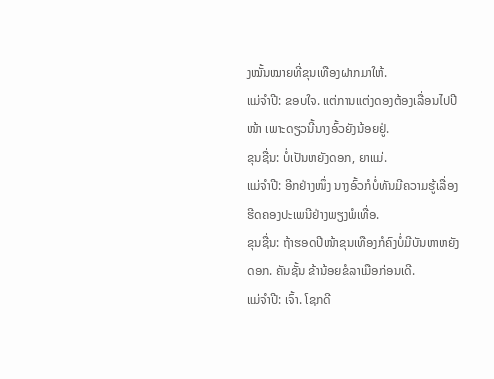ງໝັ້ນໝາຍທີ່ຂຸນເທືອງຝາກມາໃຫ້.
ແມ່ຈໍາປີ: ຂອບໃຈ. ແຕ່ການແຕ່ງດອງຕ້ອງເລື່ອນໄປປີໜ້າ ເພາະດຽວນີ້ນາງອົ້ວຍັງນ້ອຍຢູ່.
ຂຸນຊື່ນ: ບໍ່ເປັນຫຍັງດອກ, ຍາແມ່.
ແມ່ຈໍາປີ: ອີກຢ່າງໜຶ່ງ ນາງອົ້ວກໍບໍ່ທັນມີຄວາມຮູ້ເລື່ອງຮີດຄອງປະເພນີຢ່າງພຽງພໍເທື່ອ.
ຂຸນຊື່ນ: ຖ້າຮອດປີໜ້າຂຸນເທືອງກໍຄົງບໍ່ມີບັນຫາຫຍັງດອກ. ຄັນຊັ້ນ ຂ້ານ້ອຍຂໍລາເມືອກ່ອນເດີ.
ແມ່ຈໍາປີ: ເຈົ້າ. ໂຊກດີ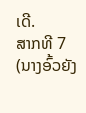ເດີ.
ສາກທີ 7
(ນາງອົ້ວຍັງ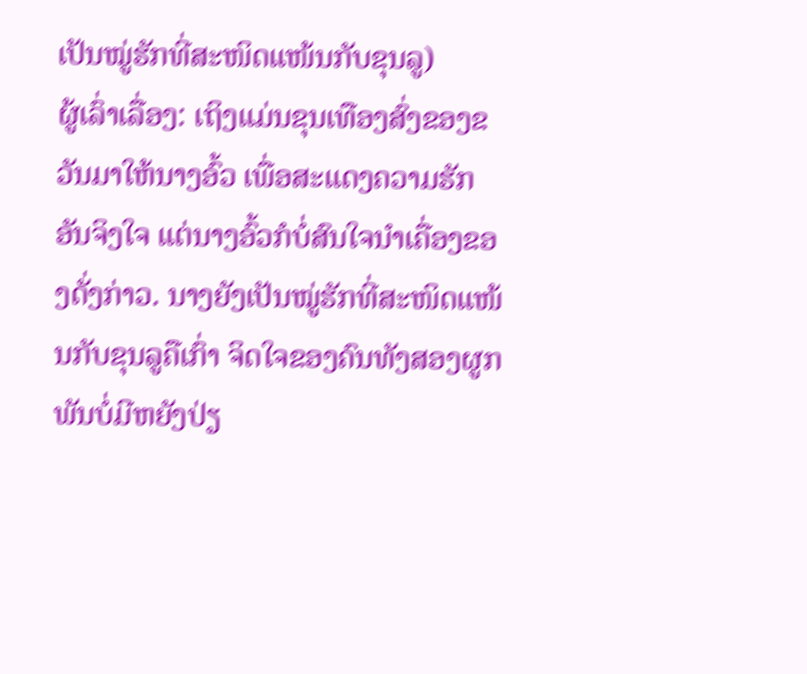ເປັນໝູ່ຮັກທີ່ສະໜິດແໜ້ນກັບຂຸນລູ)
ຜູ້ເລົ່າເລື່ອງ: ເຖິງແມ່ນຂຸນເທືອງສົ່ງຂອງຂວັນມາໃຫ້ນາງອົ້ວ ເພື່ອສະແດງຄວາມຮັກອັນຈິງໃຈ ແຕ່ນາງອົ້ວກໍບໍ່ສົນໃຈນຳເຄື່ອງຂອງດັ່ງກ່າວ. ນາງຍັງເປັນໝູ່ຮັກທີ່ສະໜິດແໜ້ນກັບຂຸນລູຄືເກົ່າ ຈິດໃຈຂອງຄົນທັງສອງຜູກພັນບໍ່ມີຫຍັງປ່ຽ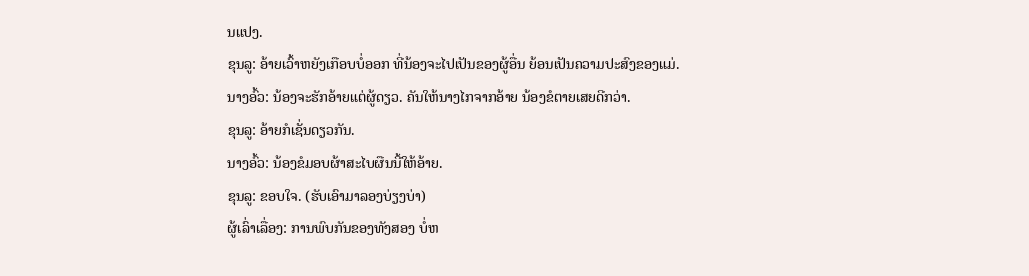ນແປງ.
ຂຸນລູ: ອ້າຍເວົ້າຫຍັງເກືອບບໍ່ອອກ ທີ່ນ້ອງຈະໄປເປັນຂອງຜູ້ອື່ນ ຍ້ອນເປັນຄວາມປະສົງຂອງແມ່.
ນາງອົ້ວ: ນ້ອງຈະຮັກອ້າຍແຕ່ຜູ້ດຽວ. ຄັນໃຫ້ນາງໄກຈາກອ້າຍ ນ້ອງຂໍຕາຍເສຍດີກວ່າ.
ຂຸນລູ: ອ້າຍກໍເຊັ່ນດຽວກັນ.
ນາງອົ້ວ: ນ້ອງຂໍມອບຜ້າສະໄບຜືນນີ້ໃຫ້ອ້າຍ.
ຂຸນລູ: ຂອບໃຈ. (ຮັບເອົາມາລອງບ່ຽງບ່າ)
ຜູ້ເລົ່າເລື່ອງ: ການພົບກັນຂອງທັງສອງ ບໍ່ຫ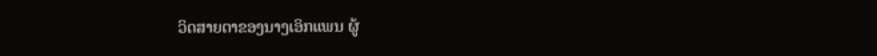ວິດສາຍຕາຂອງນາງເອິກແພນ ຜູ້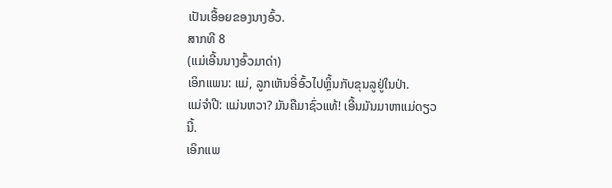ເປັນເອື້ອຍຂອງນາງອົ້ວ.
ສາກທີ 8
(ແມ່ເອີ້ນນາງອົ້ວມາດ່າ)
ເອິກແພນ: ແມ່, ລູກເຫັນອີ່ອົ້ວໄປຫຼິ້ນກັບຂຸນລູຢູ່ໃນປ່າ.
ແມ່ຈໍາປີ: ແມ່ນຫວາ? ມັນຄືມາຊົ່ວແທ້! ເອີ້ນມັນມາຫາແມ່ດຽວນີ້.
ເອິກແພ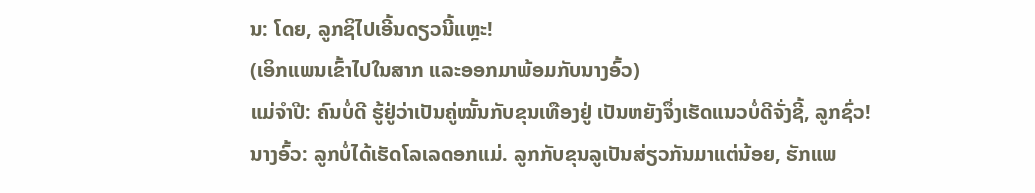ນ: ໂດຍ, ລູກຊິໄປເອີ້ນດຽວນີ້ແຫຼະ!
(ເອິກແພນເຂົ້າໄປໃນສາກ ແລະອອກມາພ້ອມກັບນາງອົ້ວ)
ແມ່ຈໍາປີ: ຄົນບໍ່ດີ ຮູ້ຢູ່ວ່າເປັນຄູ່ໝັ້ນກັບຂຸນເທືອງຢູ່ ເປັນຫຍັງຈຶ່ງເຮັດແນວບໍ່ດີຈັ່ງຊີ້, ລູກຊົ່ວ!
ນາງອົ້ວ: ລູກບໍ່ໄດ້ເຮັດໂລເລດອກແມ່. ລູກກັບຂຸນລູເປັນສ່ຽວກັນມາແຕ່ນ້ອຍ, ຮັກແພ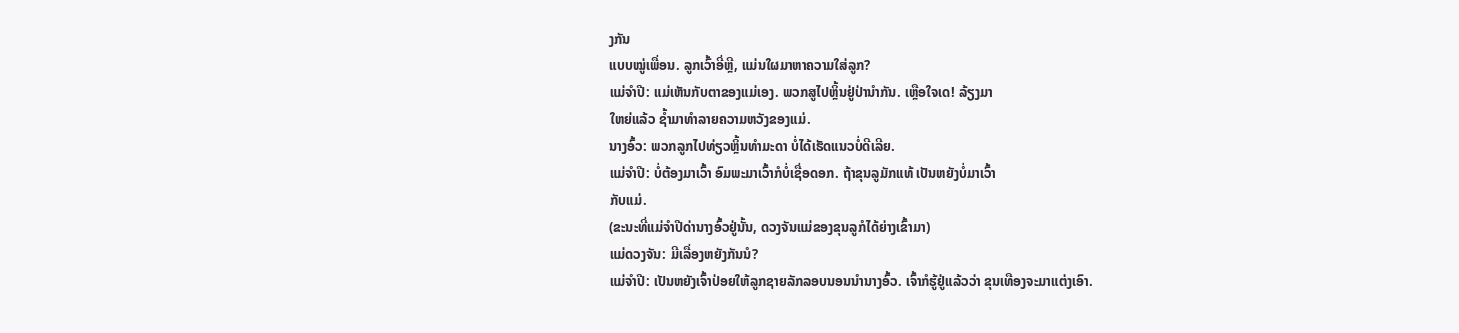ງກັນ
ແບບໝູ່ເພື່ອນ. ລູກເວົ້າອີ່ຫຼີ, ແມ່ນໃຜມາຫາຄວາມໃສ່ລູກ?
ແມ່ຈໍາປີ: ແມ່ເຫັນກັບຕາຂອງແມ່ເອງ. ພວກສູໄປຫຼິ້ນຢູ່ປ່ານໍາກັນ. ເຫຼືອໃຈເດ! ລ້ຽງມາ
ໃຫຍ່ແລ້ວ ຊໍ້າມາທໍາລາຍຄວາມຫວັງຂອງແມ່.
ນາງອົ້ວ: ພວກລູກໄປທ່ຽວຫຼິ້ນທໍາມະດາ ບໍ່ໄດ້ເຮັດແນວບໍ່ດີເລີຍ.
ແມ່ຈໍາປີ: ບໍ່ຕ້ອງມາເວົ້າ ອົມພະມາເວົ້າກໍບໍ່ເຊື່ອດອກ. ຖ້າຂຸນລູມັກແທ້ ເປັນຫຍັງບໍ່ມາເວົ້າ
ກັບແມ່.
(ຂະນະທີ່ແມ່ຈຳປີດ່ານາງອົ້ວຢູ່ນັ້ນ, ດວງຈັນແມ່ຂອງຂຸນລູກໍໄດ້ຍ່າງເຂົ້າມາ)
ແມ່ດວງຈັນ: ມີເລື່ອງຫຍັງກັນນໍ?
ແມ່ຈໍາປີ: ເປັນຫຍັງເຈົ້າປ່ອຍໃຫ້ລູກຊາຍລັກລອບນອນນໍານາງອົ້ວ. ເຈົ້າກໍຮູ້ຢູ່ແລ້ວວ່າ ຂຸນເທືອງຈະມາແຕ່ງເອົາ.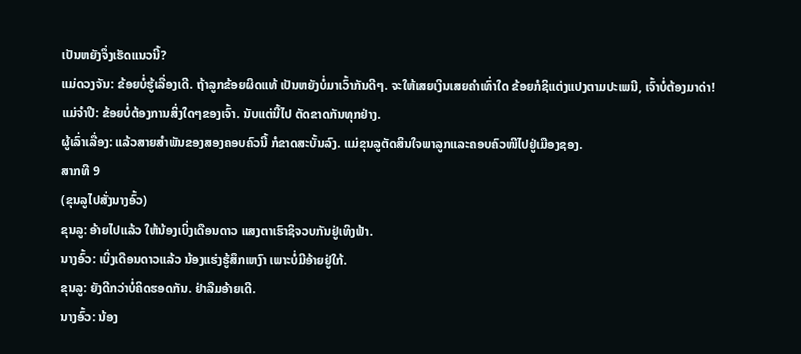ເປັນຫຍັງຈຶ່ງເຮັດແນວນີ້?
ແມ່ດວງຈັນ: ຂ້ອຍບໍ່ຮູ້ເລື່ອງເດີ. ຖ້າລູກຂ້ອຍຜິດແທ້ ເປັນຫຍັງບໍ່ມາເວົ້າກັນດີໆ. ຈະໃຫ້ເສຍເງິນເສຍຄໍາເທົ່າໃດ ຂ້ອຍກໍຊິແຕ່ງແປງຕາມປະເພນີ, ເຈົ້າບໍ່ຕ້ອງມາດ່າ!
ແມ່ຈໍາປີ: ຂ້ອຍບໍ່ຕ້ອງການສິ່ງໃດໆຂອງເຈົ້າ. ນັບແຕ່ນີ້ໄປ ຕັດຂາດກັນທຸກຢ່າງ.
ຜູ້ເລົ່າເລື່ອງ: ແລ້ວສາຍສຳພັນຂອງສອງຄອບຄົວນີ້ ກໍຂາດສະບັ້ນລົງ. ແມ່ຂຸນລູຕັດສິນໃຈພາລູກແລະຄອບຄົວໜີໄປຢູ່ເມືອງຊອງ.
ສາກທີ 9
(ຂຸນລູໄປສັ່ງນາງອົ້ວ)
ຂຸນລູ: ອ້າຍໄປແລ້ວ ໃຫ້ນ້ອງເບິ່ງເດືອນດາວ ແສງຕາເຮົາຊິຈວບກັນຢູ່ເທິງຟ້າ.
ນາງອົ້ວ: ເບິ່ງເດືອນດາວແລ້ວ ນ້ອງແຮ່ງຮູ້ສຶກເຫງົາ ເພາະບໍ່ມີອ້າຍຢູ່ໃກ້.
ຂຸນລູ: ຍັງດີກວ່າບໍ່ຄິດຮອດກັນ. ຢ່າລືມອ້າຍເດີ.
ນາງອົ້ວ: ນ້ອງ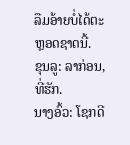ລືມອ້າຍບໍ່ໄດ້ຕະຫຼອດຊາດນີ້.
ຂຸນລູ: ລາກ່ອນ, ທີ່ຮັກ.
ນາງອົ້ວ: ໂຊກດີ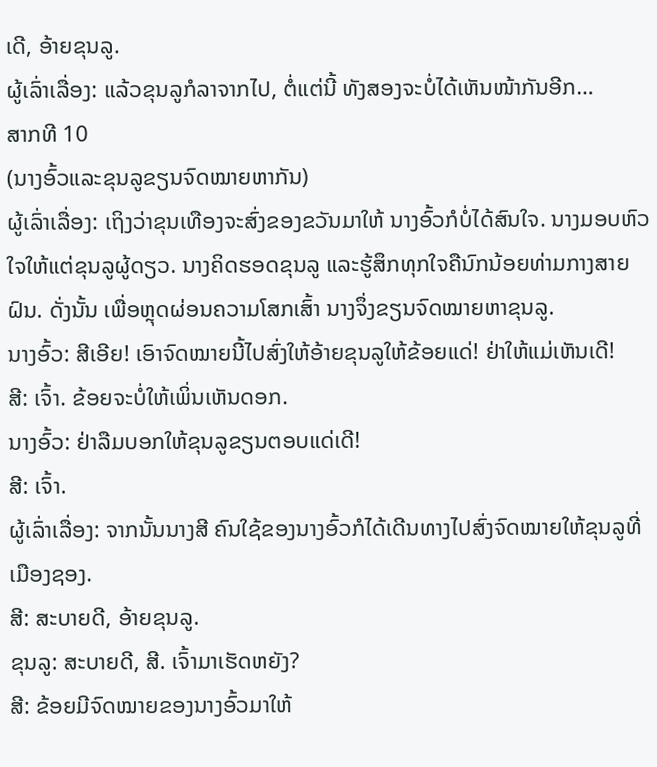ເດີ, ອ້າຍຂຸນລູ.
ຜູ້ເລົ່າເລື່ອງ: ແລ້ວຂຸນລູກໍລາຈາກໄປ, ຕໍ່ແຕ່ນີ້ ທັງສອງຈະບໍ່ໄດ້ເຫັນໜ້າກັນອີກ…
ສາກທີ 10
(ນາງອົ້ວແລະຂຸນລູຂຽນຈົດໝາຍຫາກັນ)
ຜູ້ເລົ່າເລື່ອງ: ເຖິງວ່າຂຸນເທືອງຈະສົ່ງຂອງຂວັນມາໃຫ້ ນາງອົ້ວກໍບໍ່ໄດ້ສົນໃຈ. ນາງມອບຫົວໃຈໃຫ້ແຕ່ຂຸນລູຜູ້ດຽວ. ນາງຄິດຮອດຂຸນລູ ແລະຮູ້ສຶກທຸກໃຈຄືນົກນ້ອຍທ່າມກາງສາຍຝົນ. ດັ່ງນັ້ນ ເພື່ອຫຼຸດຜ່ອນຄວາມໂສກເສົ້າ ນາງຈຶ່ງຂຽນຈົດໝາຍຫາຂຸນລູ.
ນາງອົ້ວ: ສີເອີຍ! ເອົາຈົດໝາຍນີ້ໄປສົ່ງໃຫ້ອ້າຍຂຸນລູໃຫ້ຂ້ອຍແດ່! ຢ່າໃຫ້ແມ່ເຫັນເດີ!
ສີ: ເຈົ້າ. ຂ້ອຍຈະບໍ່ໃຫ້ເພິ່ນເຫັນດອກ.
ນາງອົ້ວ: ຢ່າລືມບອກໃຫ້ຂຸນລູຂຽນຕອບແດ່ເດີ!
ສີ: ເຈົ້າ.
ຜູ້ເລົ່າເລື່ອງ: ຈາກນັ້ນນາງສີ ຄົນໃຊ້ຂອງນາງອົ້ວກໍໄດ້ເດີນທາງໄປສົ່ງຈົດໝາຍໃຫ້ຂຸນລູທີ່ເມືອງຊອງ.
ສີ: ສະບາຍດີ, ອ້າຍຂຸນລູ.
ຂຸນລູ: ສະບາຍດີ, ສີ. ເຈົ້າມາເຮັດຫຍັງ?
ສີ: ຂ້ອຍມີຈົດໝາຍຂອງນາງອົ້ວມາໃຫ້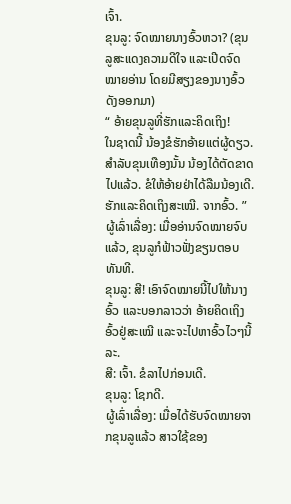ເຈົ້າ.
ຂຸນລູ: ຈົດໝາຍນາງອົ້ວຫວາ? (ຂຸນລູສະແດງຄວາມດີໃຈ ແລະເປີດຈົດໝາຍອ່ານ ໂດຍມີສຽງຂອງນາງອົ້ວດັງອອກມາ)
“ ອ້າຍຂຸນລູທີ່ຮັກແລະຄິດເຖິງ!
ໃນຊາດນີ້ ນ້ອງຂໍຮັກອ້າຍແຕ່ຜູ້ດຽວ. ສຳລັບຂຸນເທືອງນັ້ນ ນ້ອງໄດ້ຕັດຂາດໄປແລ້ວ. ຂໍໃຫ້ອ້າຍຢ່າໄດ້ລືມນ້ອງເດີ.
ຮັກແລະຄິດເຖິງສະເໝີ. ຈາກອົ້ວ. ”
ຜູ້ເລົ່າເລື່ອງ: ເມື່ອອ່ານຈົດໝາຍຈົບແລ້ວ, ຂຸນລູກໍຟ້າວຟັ່ງຂຽນຕອບທັນທີ.
ຂຸນລູ: ສີ! ເອົາຈົດໝາຍນີ້ໄປໃຫ້ນາງອົ້ວ ແລະບອກລາວວ່າ ອ້າຍຄິດເຖິງອົ້ວຢູ່ສະເໝີ ແລະຈະໄປຫາອົ້ວໄວໆນີ້ລະ.
ສີ: ເຈົ້າ. ຂໍລາໄປກ່ອນເດີ.
ຂຸນລູ: ໂຊກດີ.
ຜູ້ເລົ່າເລື່ອງ: ເມື່ອໄດ້ຮັບຈົດໝາຍຈາກຂຸນລູແລ້ວ ສາວໃຊ້ຂອງ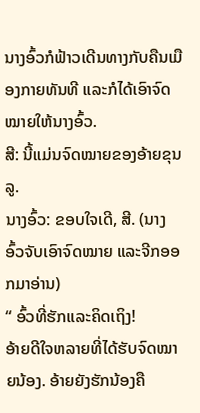ນາງອົ້ວກໍຟ້າວເດີນທາງກັບຄືນເມືອງກາຍທັນທີ ແລະກໍໄດ້ເອົາຈົດໝາຍໃຫ້ນາງອົ້ວ.
ສີ: ນີ້ແມ່ນຈົດໝາຍຂອງອ້າຍຂຸນລູ.
ນາງອົ້ວ: ຂອບໃຈເດີ, ສີ. (ນາງອົ້ວຈັບເອົາຈົດໝາຍ ແລະຈີກອອກມາອ່ານ)
“ ອົ້ວທີ່ຮັກແລະຄິດເຖິງ!
ອ້າຍດີໃຈຫລາຍທີ່ໄດ້ຮັບຈົດໝາຍນ້ອງ. ອ້າຍຍັງຮັກນ້ອງຄື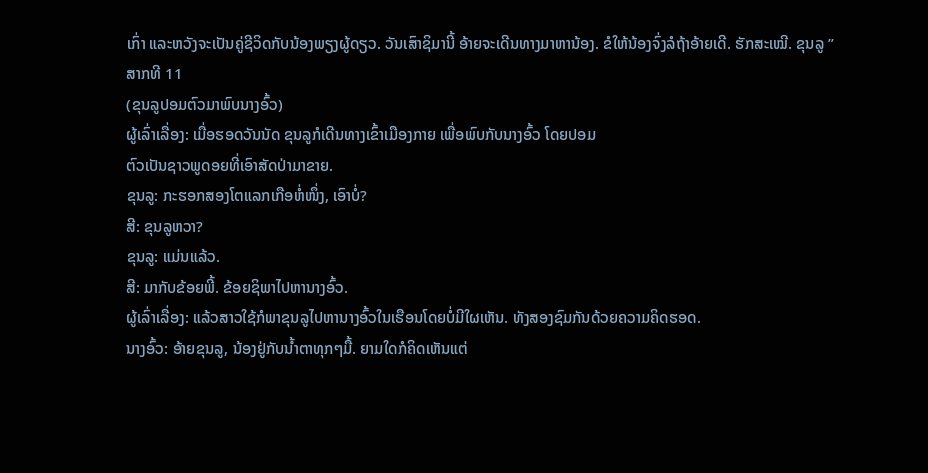ເກົ່າ ແລະຫວັງຈະເປັນຄູ່ຊີວິດກັບນ້ອງພຽງຜູ້ດຽວ. ວັນເສົາຊິມານີ້ ອ້າຍຈະເດີນທາງມາຫານ້ອງ. ຂໍໃຫ້ນ້ອງຈົ່ງລໍຖ້າອ້າຍເດີ. ຮັກສະເໝີ. ຂຸນລູ ”
ສາກທີ 11
(ຂຸນລູປອມຕົວມາພົບນາງອົ້ວ)
ຜູ້ເລົ່າເລື່ອງ: ເມື່ອຮອດວັນນັດ ຂຸນລູກໍເດີນທາງເຂົ້າເມືອງກາຍ ເພື່ອພົບກັບນາງອົ້ວ ໂດຍປອມ
ຕົວເປັນຊາວພູດອຍທີ່ເອົາສັດປ່າມາຂາຍ.
ຂຸນລູ: ກະຮອກສອງໂຕແລກເກືອຫໍ່ໜຶ່ງ, ເອົາບໍ່?
ສີ: ຂຸນລູຫວາ?
ຂຸນລູ: ແມ່ນແລ້ວ.
ສີ: ມາກັບຂ້ອຍພີ້. ຂ້ອຍຊິພາໄປຫານາງອົ້ວ.
ຜູ້ເລົ່າເລື່ອງ: ແລ້ວສາວໃຊ້ກໍພາຂຸນລູໄປຫານາງອົ້ວໃນເຮືອນໂດຍບໍ່ມີໃຜເຫັນ. ທັງສອງຊົມກັນດ້ວຍຄວາມຄິດຮອດ.
ນາງອົ້ວ: ອ້າຍຂຸນລູ, ນ້ອງຢູ່ກັບນໍ້າຕາທຸກໆມື້. ຍາມໃດກໍຄິດເຫັນແຕ່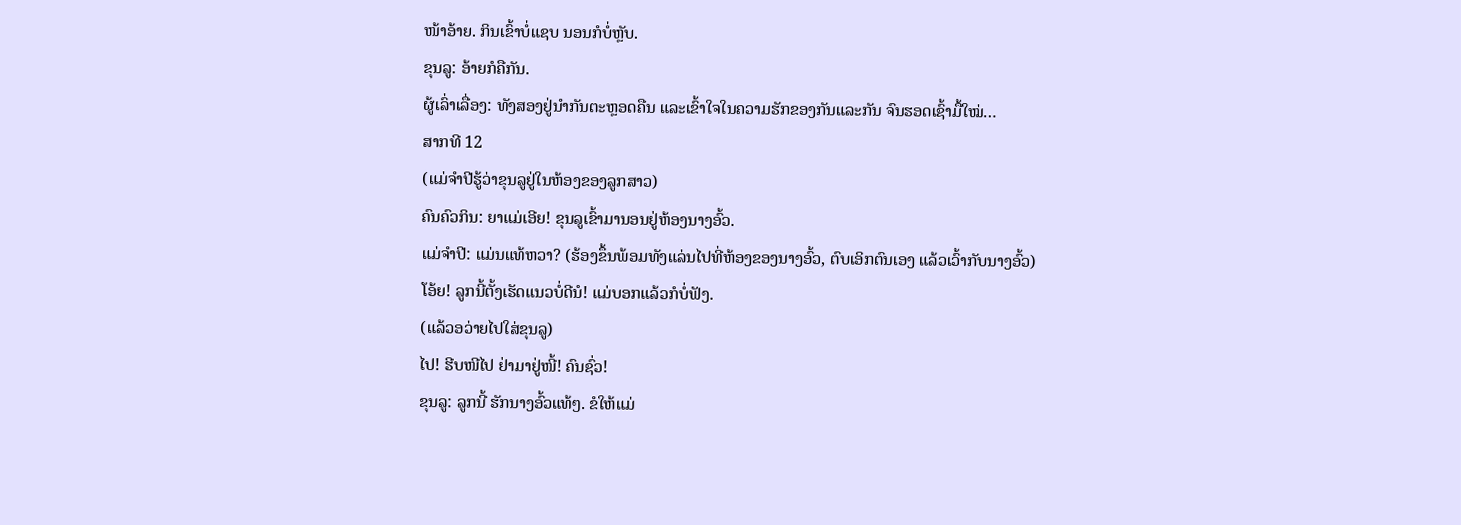ໜ້າອ້າຍ. ກິນເຂົ້າບໍ່ແຊບ ນອນກໍບໍ່ຫຼັບ.
ຂຸນລູ: ອ້າຍກໍຄືກັນ.
ຜູ້ເລົ່າເລື່ອງ: ທັງສອງຢູ່ນໍາກັນຕະຫຼອດຄືນ ແລະເຂົ້າໃຈໃນຄວາມຮັກຂອງກັນແລະກັນ ຈົນຮອດເຊົ້າມື້ໃໝ່…
ສາກທີ 12
(ແມ່ຈຳປີຮູ້ວ່າຂຸນລູຢູ່ໃນຫ້ອງຂອງລູກສາວ)
ຄົນຄົວກິນ: ຍາແມ່ເອີຍ! ຂຸນລູເຂົ້າມານອນຢູ່ຫ້ອງນາງອົ້ວ.
ແມ່ຈໍາປີ: ແມ່ນແທ້ຫວາ? (ຮ້ອງຂຶ້ນພ້ອມທັງແລ່ນໄປທີ່ຫ້ອງຂອງນາງອົ້ວ, ຕົບເອິກຕົນເອງ ແລ້ວເວົ້າກັບນາງອົ້ວ)
ໂອ້ຍ! ລູກນີ້ຕັ້ງເຮັດແນວບໍ່ດີນໍ! ແມ່ບອກແລ້ວກໍບໍ່ຟັງ.
(ແລ້ວອວ່າຍໄປໃສ່ຂຸນລູ)
ໄປ! ຮີບໜີໄປ ຢ່າມາຢູ່ໜີ້! ຄົນຊົ່ວ!
ຂຸນລູ: ລູກນີ້ ຮັກນາງອົ້ວແທ້ໆ. ຂໍໃຫ້ແມ່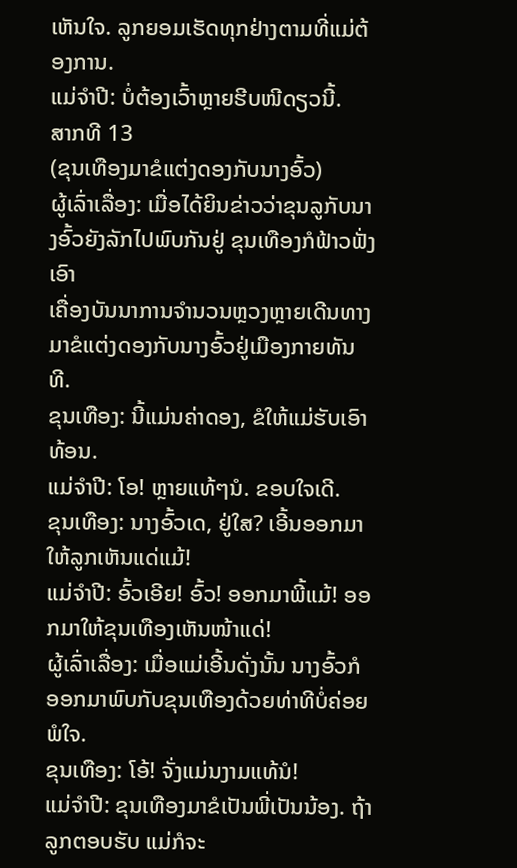ເຫັນໃຈ. ລູກຍອມເຮັດທຸກຢ່າງຕາມທີ່ແມ່ຕ້ອງການ.
ແມ່ຈໍາປີ: ບໍ່ຕ້ອງເວົ້າຫຼາຍຮີບໜີດຽວນີ້.
ສາກທີ 13
(ຂຸນເທືອງມາຂໍແຕ່ງດອງກັບນາງອົ້ວ)
ຜູ້ເລົ່າເລື່ອງ: ເມື່ອໄດ້ຍິນຂ່າວວ່າຂຸນລູກັບນາງອົ້ວຍັງລັກໄປພົບກັນຢູ່ ຂຸນເທືອງກໍຟ້າວຟັ່ງເອົາ
ເຄື່ອງບັນນາການຈໍານວນຫຼວງຫຼາຍເດີນທາງມາຂໍແຕ່ງດອງກັບນາງອົ້ວຢູ່ເມືອງກາຍທັນທີ.
ຂຸນເທືອງ: ນີ້ແມ່ນຄ່າດອງ, ຂໍໃຫ້ແມ່ຮັບເອົາທ້ອນ.
ແມ່ຈໍາປີ: ໂອ! ຫຼາຍແທ້ໆນໍ. ຂອບໃຈເດີ.
ຂຸນເທືອງ: ນາງອົ້ວເດ, ຢູ່ໃສ? ເອີ້ນອອກມາໃຫ້ລູກເຫັນແດ່ແມ້!
ແມ່ຈໍາປີ: ອົ້ວເອີຍ! ອົ້ວ! ອອກມາພີ້ແມ້! ອອກມາໃຫ້ຂຸນເທືອງເຫັນໜ້າແດ່!
ຜູ້ເລົ່າເລື່ອງ: ເມື່ອແມ່ເອີ້ນດັ່ງນັ້ນ ນາງອົ້ວກໍອອກມາພົບກັບຂຸນເທືອງດ້ວຍທ່າທີບໍ່ຄ່ອຍພໍໃຈ.
ຂຸນເທືອງ: ໂອ້! ຈັ່ງແມ່ນງາມແທ້ນໍ!
ແມ່ຈໍາປີ: ຂຸນເທືອງມາຂໍເປັນພີ່ເປັນນ້ອງ. ຖ້າລູກຕອບຮັບ ແມ່ກໍຈະ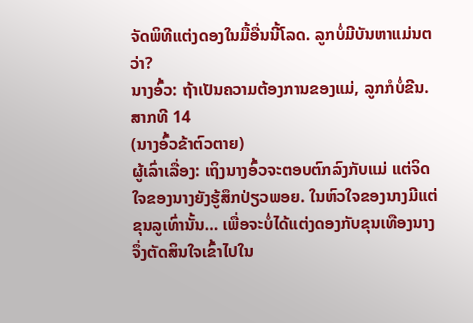ຈັດພິທີແຕ່ງດອງໃນມື້ອື່ນນີ້ໂລດ. ລູກບໍ່ມີບັນຫາແມ່ນຕວ່າ?
ນາງອົ້ວ: ຖ້າເປັນຄວາມຕ້ອງການຂອງແມ່, ລູກກໍບໍ່ຂີນ.
ສາກທີ 14
(ນາງອົ້ວຂ້າຕົວຕາຍ)
ຜູ້ເລົ່າເລື່ອງ: ເຖິງນາງອົ້ວຈະຕອບຕົກລົງກັບແມ່ ແຕ່ຈິດໃຈຂອງນາງຍັງຮູ້ສຶກປ່ຽວພອຍ. ໃນຫົວໃຈຂອງນາງມີແຕ່ຂຸນລູເທົ່ານັ້ນ… ເພື່ອຈະບໍ່ໄດ້ແຕ່ງດອງກັບຂຸນເທືອງນາງຈຶ່ງຕັດສິນໃຈເຂົ້າໄປໃນ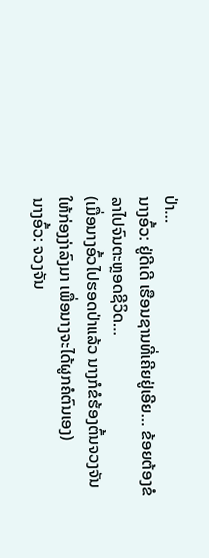ປ່າ…
ນາງອົ້ວ: ຢູ່ດີເດີ ເຮືອນຊານທີ່ເຄີຍຢູ່ເອີຍ… ຂ້ອຍຕ້ອງຂໍລາໄປຈົນຕະຫຼອດຊີວິດ…
(ເມື່ອນາງອົ້ວໄປຮອດປ່າແລ້ວ ນາງກໍຂໍຮ້ອງຕົ້ນຈວງຈັນໃຫ້ກ່ອງງ່າລົງມາ ເພື່ອນາງຈະໄດ້ຜູກຄໍຕົນເອງ)
ນາງອົ້ວ: ຈວງຈັນ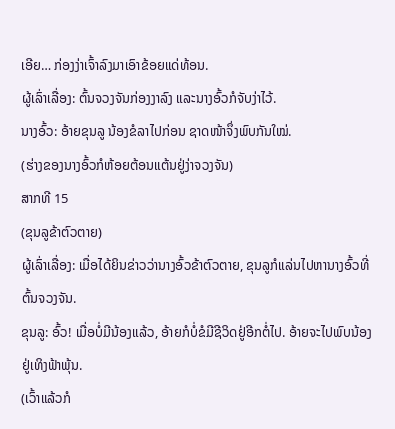ເອີຍ… ກ່ອງງ່າເຈົ້າລົງມາເອົາຂ້ອຍແດ່ທ້ອນ.
ຜູ້ເລົ່າເລື່ອງ: ຕົ້ນຈວງຈັນກ່ອງງາລົງ ແລະນາງອົ້ວກໍຈັບງ່າໄວ້.
ນາງອົ້ວ: ອ້າຍຂຸນລູ ນ້ອງຂໍລາໄປກ່ອນ ຊາດໜ້າຈຶ່ງພົບກັນໃໝ່.
(ຮ່າງຂອງນາງອົ້ວກໍຫ້ອຍຕ້ອນແຕ້ນຢູ່ງ່າຈວງຈັນ)
ສາກທີ 15
(ຂຸນລູຂ້າຕົວຕາຍ)
ຜູ້ເລົ່າເລື່ອງ: ເມື່ອໄດ້ຍິນຂ່າວວ່ານາງອົ້ວຂ້າຕົວຕາຍ, ຂຸນລູກໍແລ່ນໄປຫານາງອົ້ວທີ່ຕົ້ນຈວງຈັນ.
ຂຸນລູ: ອົ້ວ! ເມື່ອບໍ່ມີນ້ອງແລ້ວ, ອ້າຍກໍບໍ່ຂໍມີຊີວິດຢູ່ອີກຕໍ່ໄປ. ອ້າຍຈະໄປພົບນ້ອງຢູ່ເທິງຟ້າພຸ້ນ.
(ເວົ້າແລ້ວກໍ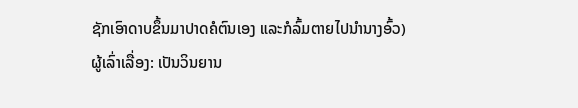ຊັກເອົາດາບຂຶ້ນມາປາດຄໍຕົນເອງ ແລະກໍລົ້ມຕາຍໄປນໍານາງອົ້ວ)
ຜູ້ເລົ່າເລື່ອງ: ເປັນວິນຍານ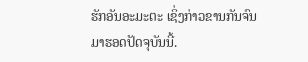ຮັກອັນອະມະຕະ ເຊິ່ງກ່າວຂານກັນຈົນມາຮອດປັດຈຸບັນນີ້.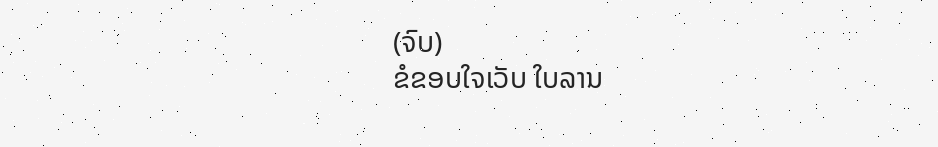(ຈົບ)
ຂໍຂອບໃຈເວັບ ໃບລານ